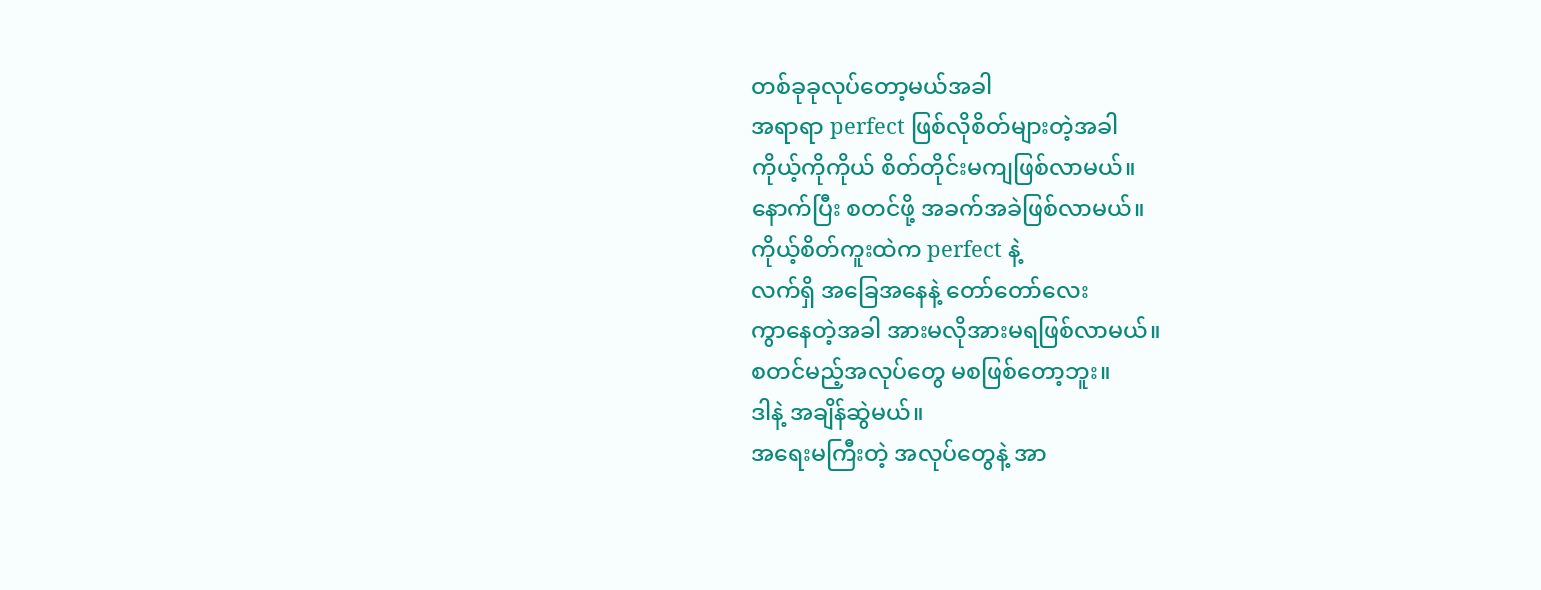တစ်ခုခုလုပ်တော့မယ်အခါ
အရာရာ perfect ဖြစ်လိုစိတ်များတဲ့အခါ
ကိုယ့်ကိုကိုယ် စိတ်တိုင်းမကျဖြစ်လာမယ်။
နောက်ပြီး စတင်ဖို့ အခက်အခဲဖြစ်လာမယ်။
ကိုယ့်စိတ်ကူးထဲက perfect နဲ့
လက်ရှိ အခြေအနေနဲ့ တော်တော်လေး
ကွာနေတဲ့အခါ အားမလိုအားမရဖြစ်လာမယ်။
စတင်မည့်အလုပ်တွေ မစဖြစ်တော့ဘူး။
ဒါနဲ့ အချိန်ဆွဲမယ်။
အရေးမကြီးတဲ့ အလုပ်တွေနဲ့ အာ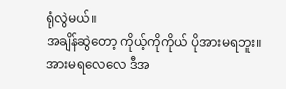ရုံလွဲမယ်။
အချိန်ဆွဲတော့ ကိုယ့်ကိုကိုယ် ပိုအားမရဘူး။
အားမရလေလေ ဒီအ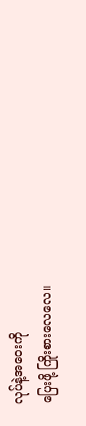လုပ်နဲ့အဝေးကို
ပြေးဖို့ ကြိုးစားလေလေ။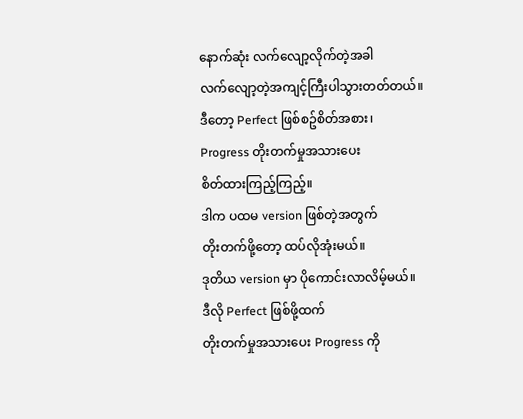နောက်ဆုံး လက်လျော့လိုက်တဲ့အခါ
လက်လျော့တဲ့အကျင့်ကြီးပါသွားတတ်တယ်။
ဒီတော့ Perfect ဖြစ်စဥ်စိတ်အစား၊
Progress တိုးတက်မှုအသားပေး
စိတ်ထားကြည့်ကြည့်။
ဒါက ပထမ version ဖြစ်တဲ့အတွက်
တိုးတက်ဖို့တော့ ထပ်လိုအုံးမယ်။
ဒုတိယ version မှာ ပိုကောင်းလာလိမ့်မယ်။
ဒီလို Perfect ဖြစ်ဖို့ထက်
တိုးတက်မှုအသားပေး Progress ကို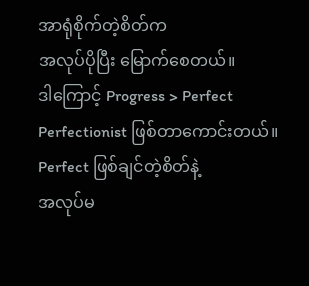အာရုံစိုက်တဲ့စိတ်က
အလုပ်ပိုပြီး မြောက်စေတယ်။
ဒါကြောင့် Progress > Perfect
Perfectionist ဖြစ်တာကောင်းတယ်။
Perfect ဖြစ်ချင်တဲ့စိတ်နဲ့
အလုပ်မ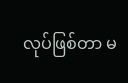လုပ်ဖြစ်တာ မ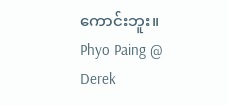ကောင်းဘူး။
Phyo Paing @ Derek